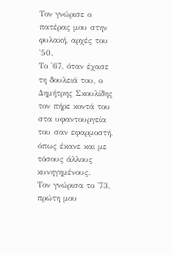Τον γνώρισε ο πατέρας μου στην φυλακή, αρχές του '50.
Το '67, όταν έχασε τη δουλειά του, ο Δημήτρης Σκουλίδης τον πήρε κοντά του στα υφαντουργεία του σαν εφαρμοστή, όπως έκανε και με τόσους άλλους κυνηγημένους.
Τον γνώρισα το '73, πρώτη μου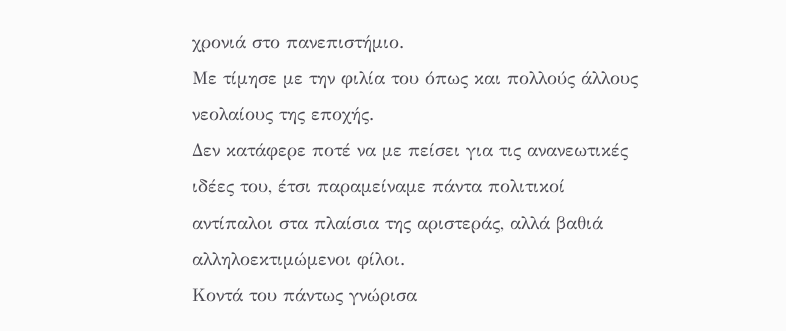χρονιά στο πανεπιστήμιο.
Με τίμησε με την φιλία του όπως και πολλούς άλλους νεολαίους της εποχής.
Δεν κατάφερε ποτέ να με πείσει για τις ανανεωτικές ιδέες του, έτσι παραμείναμε πάντα πολιτικοί αντίπαλοι στα πλαίσια της αριστεράς, αλλά βαθιά αλληλοεκτιμώμενοι φίλοι.
Κοντά του πάντως γνώρισα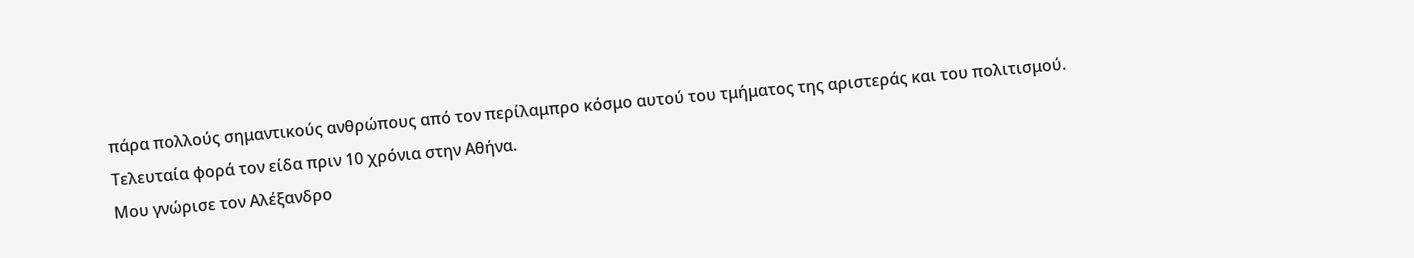πάρα πολλούς σημαντικούς ανθρώπους από τον περίλαμπρο κόσμο αυτού του τμήματος της αριστεράς και του πολιτισμού.
Τελευταία φορά τον είδα πριν 10 χρόνια στην Αθήνα.
Μου γνώρισε τον Αλέξανδρο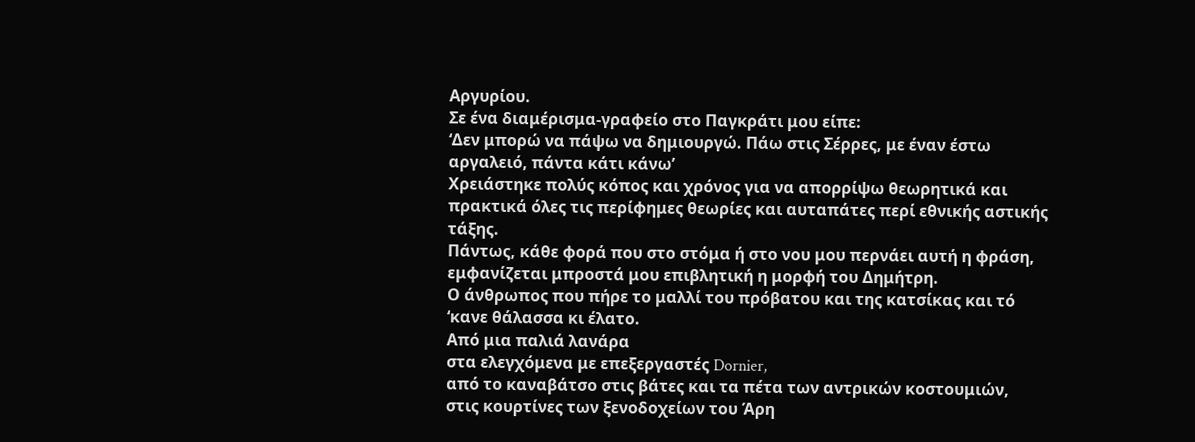Αργυρίου.
Σε ένα διαμέρισμα-γραφείο στο Παγκράτι μου είπε:
‘Δεν μπορώ να πάψω να δημιουργώ. Πάω στις Σέρρες, με έναν έστω αργαλειό, πάντα κάτι κάνω’
Χρειάστηκε πολύς κόπος και χρόνος για να απορρίψω θεωρητικά και πρακτικά όλες τις περίφημες θεωρίες και αυταπάτες περί εθνικής αστικής τάξης.
Πάντως, κάθε φορά που στο στόμα ή στο νου μου περνάει αυτή η φράση, εμφανίζεται μπροστά μου επιβλητική η μορφή του Δημήτρη.
Ο άνθρωπος που πήρε το μαλλί του πρόβατου και της κατσίκας και τό ‘κανε θάλασσα κι έλατο.
Από μια παλιά λανάρα
στα ελεγχόμενα με επεξεργαστές Dornier,
από το καναβάτσο στις βάτες και τα πέτα των αντρικών κοστουμιών,
στις κουρτίνες των ξενοδοχείων του Άρη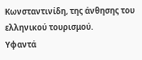Κωνσταντινίδη, της άνθησης του ελληνικού τουρισμού.
Υφαντά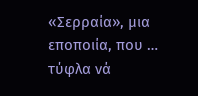«Σερραία», μια εποποιία, που … τύφλα νά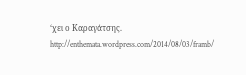‘χει ο Καραγάτσης.
http://enthemata.wordpress.com/2014/08/03/framb/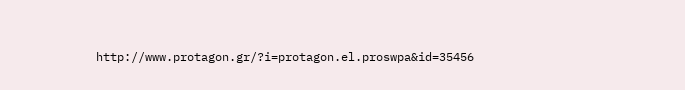http://www.protagon.gr/?i=protagon.el.proswpa&id=35456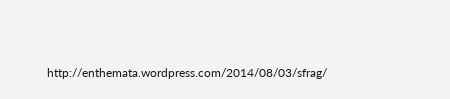http://enthemata.wordpress.com/2014/08/03/sfrag/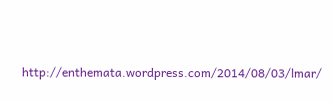http://enthemata.wordpress.com/2014/08/03/lmar/